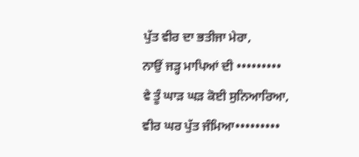ਪੁੱਤ ਵੀਰ ਦਾ ਭਤੀਜਾ ਮੇਰਾ,
ਨਾਉਂ ਜੜ੍ਹ ਮਾਪਿਆਂ ਦੀ •••••••••
ਵੇ ਤੂੰ ਘਾੜ ਘੜ ਕੋਈ ਸੁਨਿਆਰਿਆ,
ਵੀਰ ਘਰ ਪੁੱਤ ਜੰਮਿਆ•••••••••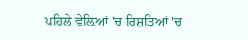ਪਹਿਲੇ ਵੇਲ਼ਿਆਂ 'ਚ ਰਿਸ਼ਤਿਆਂ 'ਚ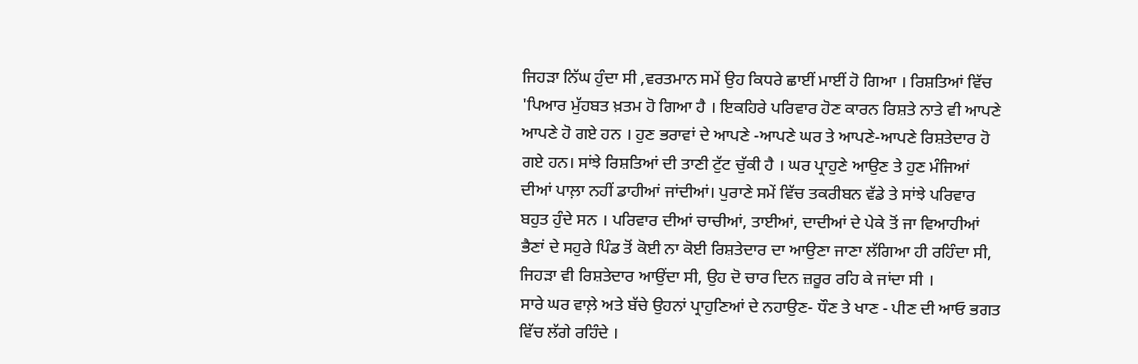ਜਿਹੜਾ ਨਿੱਘ ਹੁੰਦਾ ਸੀ ,ਵਰਤਮਾਨ ਸਮੇਂ ਉਹ ਕਿਧਰੇ ਛਾਈਂ ਮਾਈਂ ਹੋ ਗਿਆ । ਰਿਸ਼ਤਿਆਂ ਵਿੱਚ 'ਪਿਆਰ ਮੁੱਹਬਤ ਖ਼ਤਮ ਹੋ ਗਿਆ ਹੈ । ਇਕਹਿਰੇ ਪਰਿਵਾਰ ਹੋਣ ਕਾਰਨ ਰਿਸ਼ਤੇ ਨਾਤੇ ਵੀ ਆਪਣੇ ਆਪਣੇ ਹੋ ਗਏ ਹਨ । ਹੁਣ ਭਰਾਵਾਂ ਦੇ ਆਪਣੇ -ਆਪਣੇ ਘਰ ਤੇ ਆਪਣੇ-ਆਪਣੇ ਰਿਸ਼ਤੇਦਾਰ ਹੋ ਗਏ ਹਨ। ਸਾਂਝੇ ਰਿਸ਼ਤਿਆਂ ਦੀ ਤਾਣੀ ਟੁੱਟ ਚੁੱਕੀ ਹੈ । ਘਰ ਪ੍ਰਾਹੁਣੇ ਆਉਣ ਤੇ ਹੁਣ ਮੰਜਿਆਂ ਦੀਆਂ ਪਾਲ਼ਾ ਨਹੀਂ ਡਾਹੀਆਂ ਜਾਂਦੀਆਂ। ਪੁਰਾਣੇ ਸਮੇਂ ਵਿੱਚ ਤਕਰੀਬਨ ਵੱਡੇ ਤੇ ਸਾਂਝੇ ਪਰਿਵਾਰ ਬਹੁਤ ਹੁੰਦੇ ਸਨ । ਪਰਿਵਾਰ ਦੀਆਂ ਚਾਚੀਆਂ, ਤਾਈਆਂ, ਦਾਦੀਆਂ ਦੇ ਪੇਕੇ ਤੋਂ ਜਾ ਵਿਆਹੀਆਂ ਭੈਣਾਂ ਦੇ ਸਹੁਰੇ ਪਿੰਡ ਤੋਂ ਕੋਈ ਨਾ ਕੋਈ ਰਿਸ਼ਤੇਦਾਰ ਦਾ ਆਉਣਾ ਜਾਣਾ ਲੱਗਿਆ ਹੀ ਰਹਿੰਦਾ ਸੀ, ਜਿਹੜਾ ਵੀ ਰਿਸ਼ਤੇਦਾਰ ਆਉਂਦਾ ਸੀ, ਉਹ ਦੋ ਚਾਰ ਦਿਨ ਜ਼ਰੂਰ ਰਹਿ ਕੇ ਜਾਂਦਾ ਸੀ ।
ਸਾਰੇ ਘਰ ਵਾਲ਼ੇ ਅਤੇ ਬੱਚੇ ਉਹਨਾਂ ਪ੍ਰਾਹੁਣਿਆਂ ਦੇ ਨਹਾਉਣ- ਧੌਣ ਤੇ ਖਾਣ - ਪੀਣ ਦੀ ਆਓ ਭਗਤ ਵਿੱਚ ਲੱਗੇ ਰਹਿੰਦੇ ।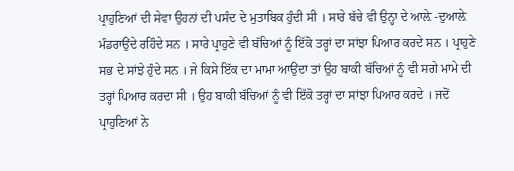ਪ੍ਰਾਹੁਣਿਆਂ ਦੀ ਸੇਵਾ ਉਹਨਾਂ ਦੀ ਪਸੰਦ ਦੇ ਮੁਤਾਬਿਕ ਹੁੰਦੀ ਸੀ । ਸਾਰੇ ਬੱਚੇ ਵੀ ਉਨ੍ਹਾ ਦੇ ਆਲ਼ੇ -ਦੁਆਲ਼ੇ ਮੰਡਰਾਉਂਦੇ ਰਹਿੰਦੇ ਸਨ । ਸਾਰੇ ਪ੍ਰਾਹੁਣੇ ਵੀ ਬੱਚਿਆਂ ਨੂੰ ਇੱਕੋ ਤਰ੍ਹਾਂ ਦਾ ਸਾਂਝਾ ਪਿਆਰ ਕਰਦੇ ਸਨ । ਪ੍ਰਾਹੁਣੇ ਸਭ ਦੇ ਸਾਂਝੇ ਹੁੰਦੇ ਸਨ । ਜੇ ਕਿਸੇ ਇੱਕ ਦਾ ਮਾਮਾ ਆਉਂਦਾ ਤਾਂ ਉਹ ਬਾਕੀ ਬੱਚਿਆਂ ਨੂੰ ਵੀ ਸਗੇ ਮਾਮੇ ਦੀ ਤਰ੍ਹਾਂ ਪਿਆਰ ਕਰਦਾ ਸੀ । ਉਹ ਬਾਕੀ ਬੱਚਿਆਂ ਨੂੰ ਵੀ ਇੱਕੋ ਤਰ੍ਹਾਂ ਦਾ ਸਾਂਝਾ ਪਿਆਰ ਕਰਦੇ । ਜਦੋਂ ਪ੍ਰਾਹੁਣਿਆਂ ਨੇ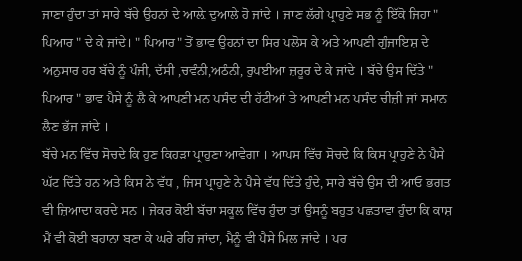ਜਾਣਾ ਹੁੰਦਾ ਤਾਂ ਸਾਰੇ ਬੱਚੇ ਉਹਨਾਂ ਦੇ ਆਲ਼ੇ ਦੁਆਲੇ ਹੋ ਜਾਂਦੇ । ਜਾਣ ਲੱਗੇ ਪ੍ਰਾਹੁਣੇ ਸਭ ਨੂੰ ਇੱਕੋ ਜਿਹਾ " ਪਿਆਰ " ਦੇ ਕੇ ਜਾਂਦੇ। " ਪਿਆਰ" ਤੋਂ ਭਾਵ ਉਹਨਾਂ ਦਾ ਸਿਰ ਪਲੋਸ ਕੇ ਅਤੇ ਆਪਣੀ ਗੁੰਜਾਇਸ਼ ਦੇ ਅਨੁਸਾਰ ਹਰ ਬੱਚੇ ਨੂੰ ਪੰਜੀ, ਦੱਸੀ ,ਚਵੰਨੀ,ਅਠੰਨੀ, ਰੁਪਈਆ ਜ਼ਰੂਰ ਦੇ ਕੇ ਜਾਂਦੇ । ਬੱਚੇ ਉਸ ਦਿੱਤੇ " ਪਿਆਰ " ਭਾਵ ਪੈਸੇ ਨੂੰ ਲੈ ਕੇ ਆਪਣੀ ਮਨ ਪਸੰਦ ਦੀ ਹੱਟੀਆਂ ਤੇ ਆਪਣੀ ਮਨ ਪਸੰਦ ਚੀਜ਼ੀ ਜਾਂ ਸਮਾਨ ਲੈਣ ਭੱਜ ਜਾਂਦੇ ।
ਬੱਚੇ ਮਨ ਵਿੱਚ ਸੋਚਦੇ ਕਿ ਹੁਣ ਕਿਹੜਾ ਪ੍ਰਾਹੁਣਾ ਆਵੇਗਾ । ਆਪਸ ਵਿੱਚ ਸੋਚਦੇ ਕਿ ਕਿਸ ਪ੍ਰਾਹੁਣੇ ਨੇ ਪੈਸੇ ਘੱਟ ਦਿੱਤੇ ਹਨ ਅਤੇ ਕਿਸ ਨੇ ਵੱਧ , ਜਿਸ ਪ੍ਰਾਹੁਣੇ ਨੇ ਪੈਸੇ ਵੱਧ ਦਿੱਤੇ ਹੁੰਦੇ, ਸਾਰੇ ਬੱਚੇ ਉਸ ਦੀ ਆਓ ਭਗਤ ਵੀ ਜ਼ਿਆਦਾ ਕਰਦੇ ਸਨ । ਜੇਕਰ ਕੋਈ ਬੱਚਾ ਸਕੂਲ ਵਿੱਚ ਹੁੰਦਾ ਤਾਂ ਉਸਨੂੰ ਬਹੁਤ ਪਛਤਾਵਾ ਹੁੰਦਾ ਕਿ ਕਾਸ਼ ਮੈਂ ਵੀ ਕੋਈ ਬਹਾਨਾ ਬਣਾ ਕੇ ਘਰੇ ਰਹਿ ਜਾਂਦਾ, ਮੈਨੂੰ ਵੀ ਪੈਸੇ ਮਿਲ ਜਾਂਦੇ । ਪਰ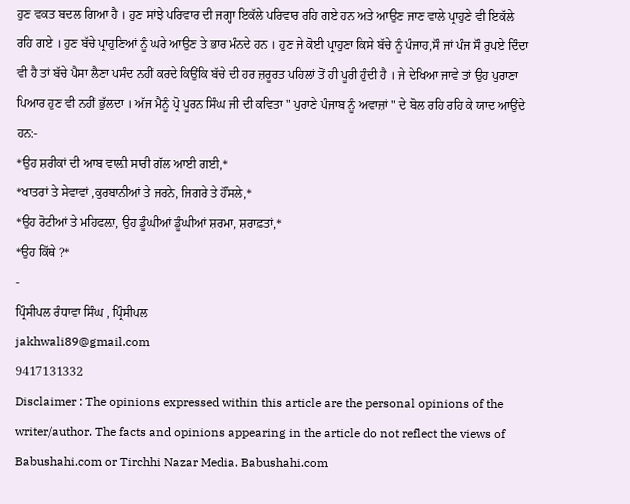ਹੁਣ ਵਕਤ ਬਦਲ ਗਿਆ ਹੈ । ਹੁਣ ਸਾਂਝੇ ਪਰਿਵਾਰ ਦੀ ਜਗ੍ਹਾ ਇਕੱਲੇ ਪਰਿਵਾਰ ਰਹਿ ਗਏ ਹਨ ਅਤੇ ਆਉਣ ਜਾਣ ਵਾਲੇ ਪ੍ਰਾਹੁਣੇ ਵੀ ਇਕੱਲੇ ਰਹਿ ਗਏ । ਹੁਣ ਬੱਚੇ ਪ੍ਰਾਹੁਣਿਆਂ ਨੂੰ ਘਰੇ ਆਉਣ ਤੇ ਭਾਰ ਮੰਨਦੇ ਹਨ । ਹੁਣ ਜੇ ਕੋਈ ਪ੍ਰਾਹੁਣਾ ਕਿਸੇ ਬੱਚੇ ਨੂੰ ਪੰਜਾਹ,ਸੌ ਜਾਂ ਪੰਜ ਸੌ ਰੁਪਏ ਦਿੰਦਾ ਵੀ ਹੈ ਤਾਂ ਬੱਚੇ ਪੈਸਾ ਲੈਣਾ ਪਸੰਦ ਨਹੀਂ ਕਰਦੇ ਕਿਉਂਕਿ ਬੱਚੇ ਦੀ ਹਰ ਜ਼ਰੂਰਤ ਪਹਿਲਾਂ ਤੋਂ ਹੀ ਪੂਰੀ ਹੁੰਦੀ ਹੈ । ਜੇ ਦੇਖਿਆ ਜਾਵੇ ਤਾਂ ਉਹ ਪੁਰਾਣਾ ਪਿਆਰ ਹੁਣ ਵੀ ਨਹੀਂ ਭੁੱਲਦਾ । ਅੱਜ ਮੈਨੂੰ ਪ੍ਰੋ ਪੂਰਨ ਸਿੰਘ ਜੀ ਦੀ ਕਵਿਤਾ " ਪੁਰਾਣੇ ਪੰਜਾਬ ਨੂੰ ਅਵਾਜ਼ਾਂ " ਦੇ ਬੋਲ ਰਹਿ ਰਹਿ ਕੇ ਯਾਦ ਆਉਂਦੇ ਹਨ:-
*ਉਹ ਸ਼ਰੀਕਾਂ ਦੀ ਆਬ ਵਾਲ਼ੀ ਸਾਰੀ ਗੱਲ ਆਈ ਗਈ,*
*ਖਾਤਰਾਂ ਤੇ ਸੇਵਾਵਾਂ ,ਕੁਰਬਾਨੀਆਂ ਤੇ ਜਰਨੇ, ਜਿਗਰੇ ਤੇ ਹੌਂਸਲੇ,*
*ਉਹ ਰੋਟੀਆਂ ਤੇ ਮਹਿਫਲ਼ਾ, ਉਹ ਡੂੰਘੀਆਂ ਡੂੰਘੀਆਂ ਸ਼ਰਮਾ, ਸ਼ਰਾਫ਼ਤਾਂ,*
*ਉਹ ਕਿੱਥੇ ?*
-
ਪ੍ਰਿੰਸੀਪਲ ਰੰਧਾਵਾ ਸਿੰਘ , ਪ੍ਰਿੰਸੀਪਲ
jakhwali89@gmail.com
9417131332
Disclaimer : The opinions expressed within this article are the personal opinions of the writer/author. The facts and opinions appearing in the article do not reflect the views of Babushahi.com or Tirchhi Nazar Media. Babushahi.com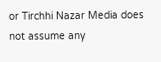or Tirchhi Nazar Media does not assume any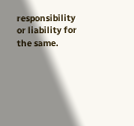responsibility or liability for the same.